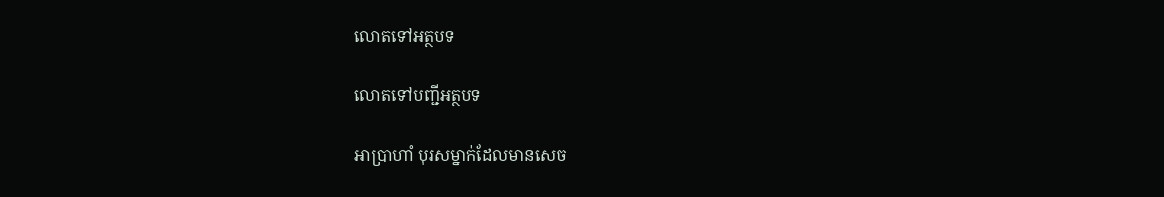លោតទៅអត្ថបទ

លោតទៅបញ្ជីអត្ថបទ

អាប្រាហាំ បុរសម្នាក់ដែលមានសេច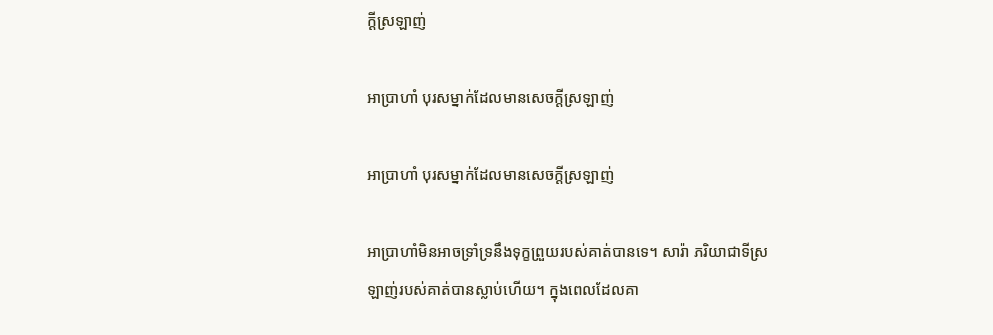ក្ដីស្រឡាញ់

អាប្រាហាំ បុរសម្នាក់ដែលមានសេចក្ដីស្រឡាញ់

អាប្រាហាំ បុរសម្នាក់ដែលមានសេចក្ដីស្រឡាញ់

អាប្រាហាំមិនអាចទ្រាំទ្រនឹងទុក្ខព្រួយរបស់គាត់បានទេ។ សារ៉ា ភរិយាជាទីស្រឡាញ់របស់គាត់បានស្លាប់ហើយ។ ក្នុងពេលដែលគា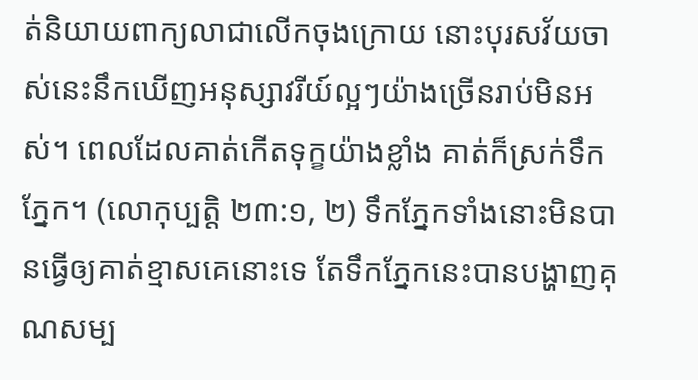ត់និយាយពាក្យលាជាលើកចុងក្រោយ នោះបុរសវ័យចាស់នេះនឹកឃើញអនុស្សាវរីយ៍ល្អៗយ៉ាងច្រើនរាប់មិនអស់។ ពេលដែលគាត់កើតទុក្ខយ៉ាងខ្លាំង គាត់ក៏ស្រក់ទឹកភ្នែក។ (លោកុប្បត្តិ ២៣:១, ២) ទឹកភ្នែកទាំងនោះមិនបានធ្វើឲ្យគាត់ខ្មាសគេនោះទេ តែទឹកភ្នែកនេះបានបង្ហាញគុណសម្ប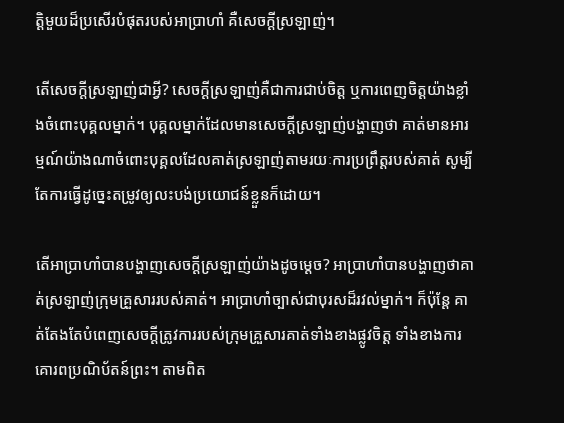ត្ដិមួយដ៏ប្រសើរបំផុតរបស់អាប្រាហាំ គឺសេចក្ដីស្រឡាញ់។

តើសេចក្ដីស្រឡាញ់ជាអ្វី? សេចក្ដីស្រឡាញ់គឺជាការជាប់ចិត្ត ឬការពេញចិត្តយ៉ាងខ្លាំងចំពោះបុគ្គលម្នាក់។ បុគ្គលម្នាក់ដែលមានសេចក្ដីស្រឡាញ់បង្ហាញថា គាត់មានអារម្មណ៍យ៉ាងណាចំពោះបុគ្គលដែលគាត់ស្រឡាញ់តាមរយៈការប្រព្រឹត្តរបស់គាត់ សូម្បីតែការធ្វើដូច្នេះតម្រូវឲ្យលះបង់ប្រយោជន៍ខ្លួនក៏ដោយ។

តើអាប្រាហាំបានបង្ហាញសេចក្ដីស្រឡាញ់យ៉ាងដូចម្ដេច? អាប្រាហាំបានបង្ហាញថាគាត់ស្រឡាញ់ក្រុមគ្រួសាររបស់គាត់។ អាប្រាហាំច្បាស់ជាបុរសដ៏រវល់ម្នាក់។ ក៏ប៉ុន្តែ គាត់តែងតែបំពេញសេចក្ដីត្រូវការរបស់ក្រុមគ្រួសារគាត់ទាំងខាងផ្លូវចិត្ត ទាំងខាងការគោរពប្រណិប័តន៍ព្រះ។ តាមពិត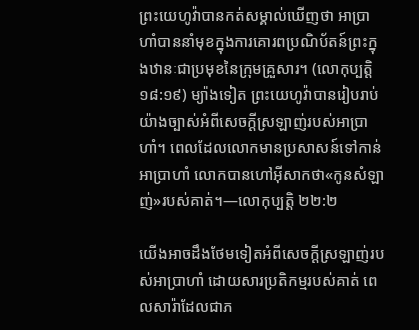ព្រះយេហូវ៉ាបានកត់សម្គាល់ឃើញថា អាប្រាហាំបាននាំមុខក្នុងការគោរពប្រណិប័តន៍ព្រះក្នុងឋានៈជាប្រមុខនៃក្រុមគ្រួសារ។ (លោកុប្បត្តិ ១៨:១៩) ម្យ៉ាងទៀត ព្រះយេហូវ៉ាបានរៀបរាប់យ៉ាងច្បាស់អំពីសេចក្ដីស្រឡាញ់របស់អាប្រាហាំ។ ពេលដែលលោកមានប្រសាសន៍ទៅកាន់អាប្រាហាំ លោកបានហៅអ៊ីសាកថា«កូនសំឡាញ់»របស់គាត់។—លោកុប្បត្តិ ២២:២

យើងអាចដឹងថែមទៀតអំពីសេចក្ដីស្រឡាញ់របស់អាប្រាហាំ ដោយសារប្រតិកម្មរបស់គាត់ ពេលសារ៉ាដែលជាភ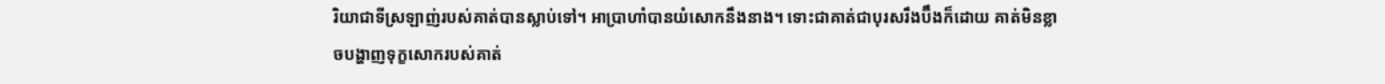រិយាជាទីស្រឡាញ់របស់គាត់បានស្លាប់ទៅ។ អាប្រាហាំបានយំសោកនឹងនាង។ ទោះជាគាត់ជាបុរសរឹងប៊ឹងក៏ដោយ គាត់មិនខ្លាចបង្ហាញទុក្ខសោករបស់គាត់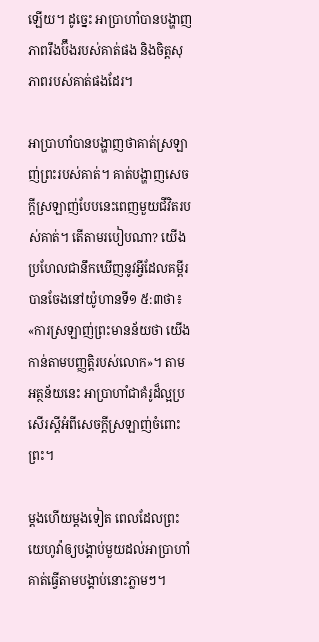ឡើយ។ ដូច្នេះ អាប្រាហាំបានបង្ហាញភាពរឹងប៊ឹងរបស់គាត់ផង និងចិត្តសុភាពរបស់គាត់ផងដែរ។

អាប្រាហាំបានបង្ហាញថាគាត់ស្រឡាញ់ព្រះរបស់គាត់។ គាត់បង្ហាញសេចក្ដីស្រឡាញ់បែបនេះពេញមួយជីវិតរបស់គាត់។ តើតាមរបៀបណា? យើងប្រហែលជានឹកឃើញនូវអ្វីដែលគម្ពីរបានចែងនៅយ៉ូហានទី១ ៥:៣ថា៖ «ការស្រឡាញ់ព្រះមានន័យថា យើងកាន់តាមបញ្ញត្ដិរបស់លោក»។ តាមអត្ថន័យនេះ អាប្រាហាំជាគំរូដ៏ល្អប្រសើរស្តីអំពីសេចក្ដីស្រឡាញ់ចំពោះព្រះ។

ម្ដងហើយម្ដងទៀត ពេលដែលព្រះយេហូវ៉ាឲ្យបង្គាប់មួយដល់អាប្រាហាំ គាត់ធ្វើតាមបង្គាប់នោះភ្លាមៗ។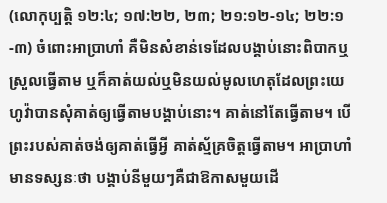(លោកុប្បត្តិ ១២:៤; ១៧:២២, ២៣; ២១:១២-១៤; ២២:១-៣) ចំពោះអាប្រាហាំ គឺមិនសំខាន់ទេដែលបង្គាប់នោះពិបាកឬស្រួលធ្វើតាម ឬក៏គាត់យល់ឬមិនយល់មូលហេតុដែលព្រះយេហូវ៉ាបានសុំគាត់ឲ្យធ្វើតាមបង្គាប់នោះ។ គាត់នៅតែធ្វើតាម។ បើព្រះរបស់គាត់ចង់ឲ្យគាត់ធ្វើអ្វី គាត់ស្ម័គ្រចិត្តធ្វើតាម។ អាប្រាហាំមានទស្សនៈថា បង្គាប់នីមួយៗគឺជាឱកាសមួយដើ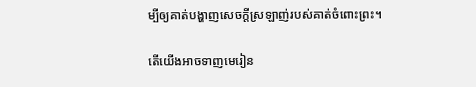ម្បីឲ្យគាត់បង្ហាញសេចក្ដីស្រឡាញ់របស់គាត់ចំពោះព្រះ។

តើយើងអាចទាញមេរៀន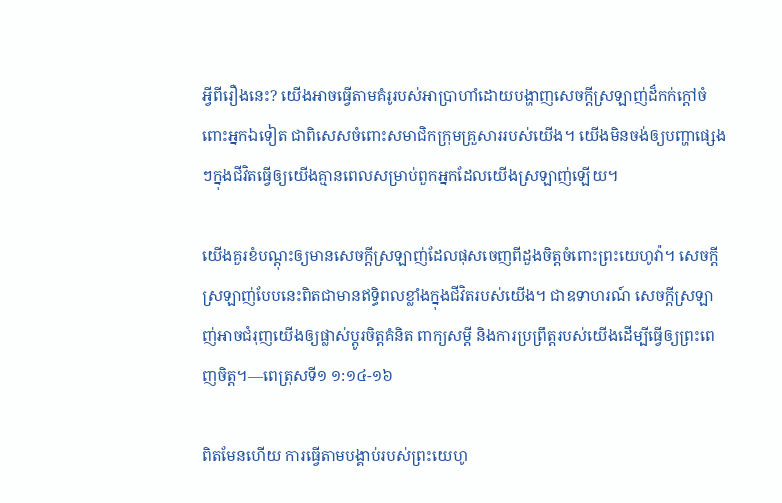អ្វីពីរឿងនេះ? យើងអាចធ្វើតាមគំរូរបស់អាប្រាហាំដោយបង្ហាញសេចក្ដីស្រឡាញ់ដ៏កក់ក្ដៅចំពោះអ្នកឯទៀត ជាពិសេសចំពោះសមាជិកក្រុមគ្រួសាររបស់យើង។ យើងមិនចង់ឲ្យបញ្ហាផ្សេងៗក្នុងជីវិតធ្វើឲ្យយើងគ្មានពេលសម្រាប់ពួកអ្នកដែលយើងស្រឡាញ់ឡើយ។

យើងគួរខំបណ្ដុះឲ្យមានសេចក្ដីស្រឡាញ់ដែលផុសចេញពីដួងចិត្តចំពោះព្រះយេហូវ៉ា។ សេចក្ដីស្រឡាញ់បែបនេះពិតជាមានឥទ្ធិពលខ្លាំងក្នុងជីវិតរបស់យើង។ ជាឧទាហរណ៍ សេចក្ដីស្រឡាញ់អាចជំរុញយើងឲ្យផ្លាស់ប្ដូរចិត្តគំនិត ពាក្យសម្ដី និងការប្រព្រឹត្តរបស់យើងដើម្បីធ្វើឲ្យព្រះពេញចិត្ត។—ពេត្រុសទី១ ១:១៤-១៦

ពិតមែនហើយ ការធ្វើតាមបង្គាប់របស់ព្រះយេហូ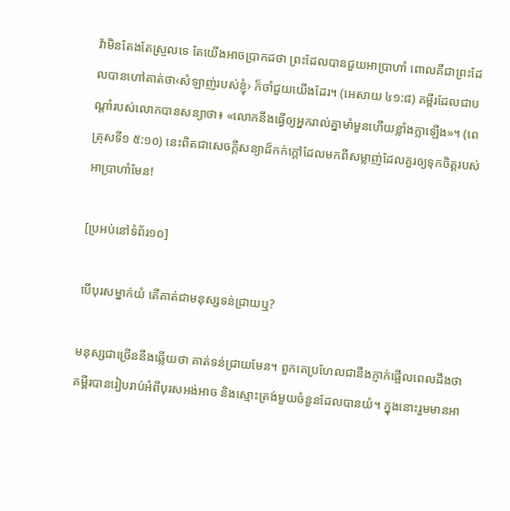វ៉ាមិនតែងតែស្រួលទេ តែយើងអាចប្រាកដថា ព្រះដែលបានជួយអាប្រាហាំ ពោលគឺជាព្រះដែលបានហៅគាត់ថា‹សំឡាញ់របស់ខ្ញុំ› ក៏ចាំជួយយើងដែរ។ (អេសាយ ៤១:៨) គម្ពីរដែលជាបណ្ដាំរបស់លោកបានសន្យាថា៖ «លោកនឹងធ្វើឲ្យអ្នករាល់គ្នាមាំមួនហើយខ្លាំងក្លាឡើង»។ (ពេត្រុសទី១ ៥:១០) នេះពិតជាសេចក្ដីសន្យាដ៏កក់ក្ដៅដែលមកពីសម្លាញ់ដែលគួរឲ្យទុកចិត្តរបស់អាប្រាហាំមែន!

[ប្រអប់នៅទំព័រ១០]

បើបុរសម្នាក់យំ តើគាត់ជាមនុស្សទន់ជ្រាយឬ?

មនុស្សជាច្រើននឹងឆ្លើយថា គាត់ទន់ជ្រាយមែន។ ពួកគេប្រហែលជានឹងភ្ញាក់ផ្អើលពេលដឹងថា គម្ពីរបានរៀបរាប់អំពីបុរសអង់អាច និងស្មោះត្រង់មួយចំនួនដែលបានយំ។ ក្នុងនោះរួមមានអា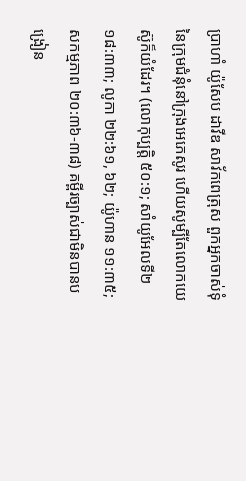ប្រាហាំ យ៉ូសែប ដាវីឌ សាវ័កពេត្រុស ពួកអ្នកចាស់ទុំនៃក្រុមជំនុំនៅក្រុងអេភេសូរ ហើយសូម្បីតែលោកយេស៊ូក៏យំដែរ។ (លោកុប្បត្តិ ៥០:១; សាំយូអែលទី២ ១៨:៣៣; លូកា ២២:៦១, ៦២; យ៉ូហាន ១១:៣៥; សកម្មភាព ២០:៣៦-៣៨) គម្ពីរច្បាស់ជាមិនបានបង្រៀន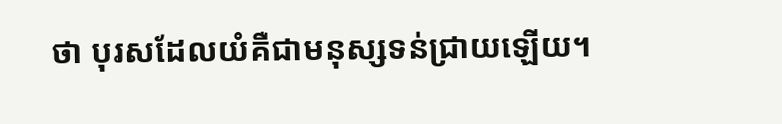ថា បុរសដែលយំគឺជាមនុស្សទន់ជ្រាយឡើយ។